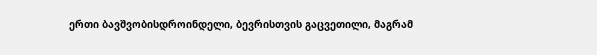ერთი ბავშვობისდროინდელი, ბევრისთვის გაცვეთილი, მაგრამ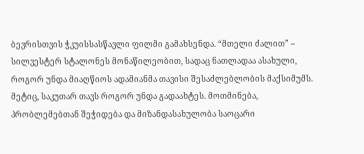ბევრისთვის ჭკუისსასწავლი ფილმი გამახსენდა. “მთელი ძალით” – სილვესტერ სტალონეს მონაწილეობით, სადაც ნათლადაა ასახული, როგორ უნდა მიაღწიოს ადამიანმა თავისი შესაძლებლობის მაქსიმუმს. მეტიც, საკუთარ თავს როგორ უნდა გადაახტეს. მოთმინება, პრობლემებთან შეჭიდება და მიზანდასახულობა საოცარი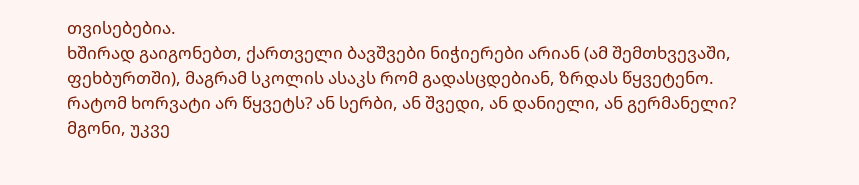თვისებებია.
ხშირად გაიგონებთ, ქართველი ბავშვები ნიჭიერები არიან (ამ შემთხვევაში, ფეხბურთში), მაგრამ სკოლის ასაკს რომ გადასცდებიან, ზრდას წყვეტენო. რატომ ხორვატი არ წყვეტს? ან სერბი, ან შვედი, ან დანიელი, ან გერმანელი? მგონი, უკვე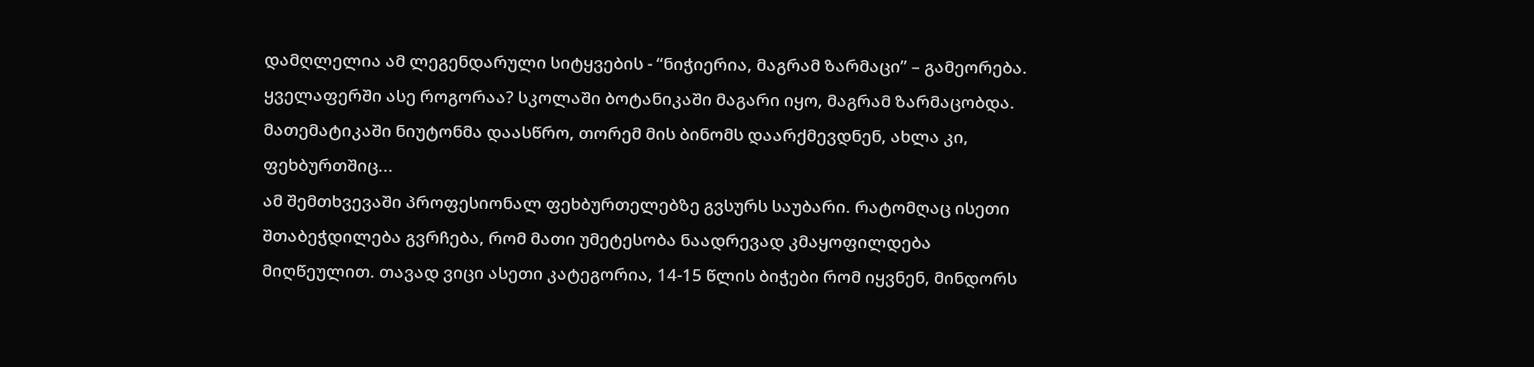დამღლელია ამ ლეგენდარული სიტყვების - “ნიჭიერია, მაგრამ ზარმაცი” – გამეორება. ყველაფერში ასე როგორაა? სკოლაში ბოტანიკაში მაგარი იყო, მაგრამ ზარმაცობდა. მათემატიკაში ნიუტონმა დაასწრო, თორემ მის ბინომს დაარქმევდნენ, ახლა კი, ფეხბურთშიც...
ამ შემთხვევაში პროფესიონალ ფეხბურთელებზე გვსურს საუბარი. რატომღაც ისეთი შთაბეჭდილება გვრჩება, რომ მათი უმეტესობა ნაადრევად კმაყოფილდება მიღწეულით. თავად ვიცი ასეთი კატეგორია, 14-15 წლის ბიჭები რომ იყვნენ, მინდორს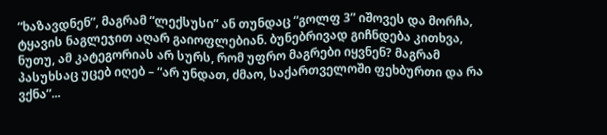“ხაზავდნენ”, მაგრამ “ლექსუსი” ან თუნდაც “გოლფ 3” იშოვეს და მორჩა, ტყავის ნაგლეჯით აღარ გაიოფლებიან. ბუნებრივად გიჩნდება კითხვა, ნუთუ, ამ კატეგორიას არ სურს, რომ უფრო მაგრები იყვნენ? მაგრამ პასუხსაც უცებ იღებ – “არ უნდათ, ძმაო, საქართველოში ფეხბურთი და რა ვქნა”...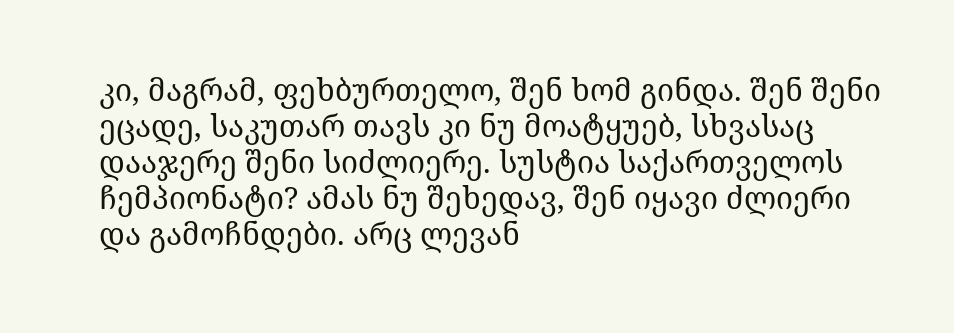კი, მაგრამ, ფეხბურთელო, შენ ხომ გინდა. შენ შენი ეცადე, საკუთარ თავს კი ნუ მოატყუებ, სხვასაც დააჯერე შენი სიძლიერე. სუსტია საქართველოს ჩემპიონატი? ამას ნუ შეხედავ, შენ იყავი ძლიერი და გამოჩნდები. არც ლევან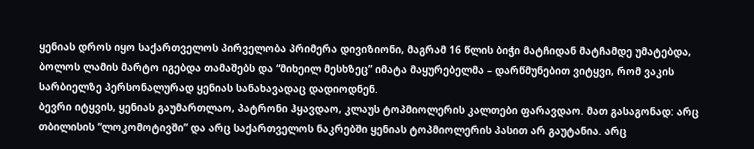ყენიას დროს იყო საქართველოს პირველობა პრიმერა დივიზიონი, მაგრამ 16 წლის ბიჭი მატჩიდან მატჩამდე უმატებდა, ბოლოს ლამის მარტო იგებდა თამაშებს და “მიხეილ მესხზეც” იმატა მაყურებელმა – დარწმუნებით ვიტყვი, რომ ვაკის სარბიელზე პერსონალურად ყენიას სანახავადაც დადიოდნენ.
ბევრი იტყვის, ყენიას გაუმართლაო, პატრონი ჰყავდაო, კლაუს ტოპმიოლერის კალთები ფარავდაო. მათ გასაგონად: არც თბილისის “ლოკომოტივში” და არც საქართველოს ნაკრებში ყენიას ტოპმიოლერის პასით არ გაუტანია. არც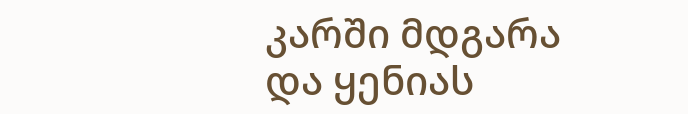კარში მდგარა და ყენიას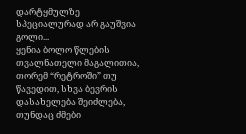დარტყმულზე სპეციალურად არ გაუშვია გოლი...
ყენია ბოლო წლების თვალნათელი მაგალითია, თორემ “რეტროში” თუ წავედით, სხვა ბევრის დასახელება შეიძლება, თუნდაც ძმები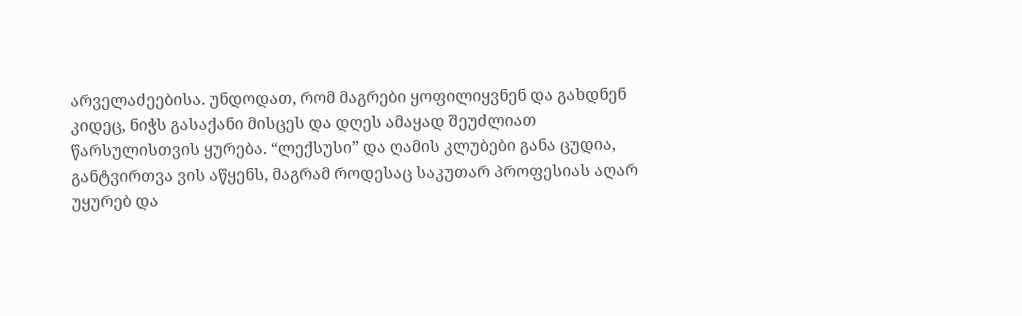არველაძეებისა. უნდოდათ, რომ მაგრები ყოფილიყვნენ და გახდნენ კიდეც, ნიჭს გასაქანი მისცეს და დღეს ამაყად შეუძლიათ წარსულისთვის ყურება. “ლექსუსი” და ღამის კლუბები განა ცუდია, განტვირთვა ვის აწყენს, მაგრამ როდესაც საკუთარ პროფესიას აღარ უყურებ და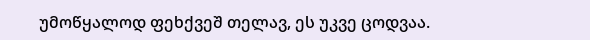უმოწყალოდ ფეხქვეშ თელავ, ეს უკვე ცოდვაა.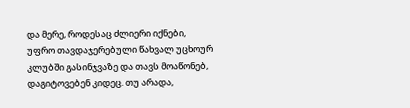და მერე, როდესაც ძლიერი იქნები, უფრო თავდაჯერებული წახვალ უცხოურ კლუბში გასინჯვაზე და თავს მოაწონებ, დაგიტოვებენ კიდეც. თუ არადა,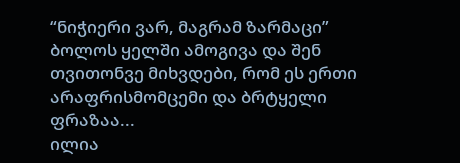“ნიჭიერი ვარ, მაგრამ ზარმაცი” ბოლოს ყელში ამოგივა და შენ თვითონვე მიხვდები, რომ ეს ერთი არაფრისმომცემი და ბრტყელი ფრაზაა...
ილია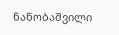ნანობაშვილი